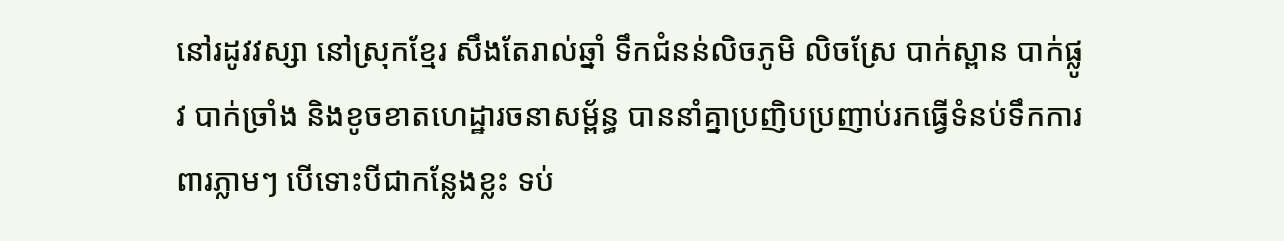នៅរដូវវស្សា នៅស្រុកខ្មែរ សឹងតែរាល់ឆ្នាំ ទឹកជំនន់លិចភូមិ លិចស្រែ បាក់ស្ពាន បាក់ផ្លូវ បាក់ច្រាំង និងខូចខាតហេដ្ឋារចនាសម្ព័ន្ធ បាននាំគ្នាប្រញិបប្រញាប់រកធ្វើទំនប់ទឹកការពារភ្លាមៗ បើទោះបីជាកន្លែងខ្លះ ទប់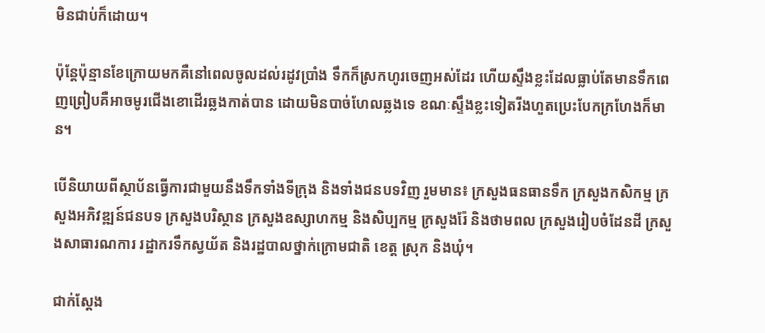មិនជាប់ក៏ដោយ។

ប៉ុន្តែប៉ុន្មានខែក្រោយមកគឺនៅពេលចូលដល់រដូវប្រាំង ទឹកក៏ស្រកហូរចេញអស់ដែរ ហើយស្ទឹងខ្លះដែលធ្លាប់តែមានទឹកពេញព្រៀបគឺអាចមូរជើងខោដើរឆ្លងកាត់បាន ដោយមិនបាច់ហែលឆ្លងទេ ខណៈស្ទឹងខ្លះទៀតរីងហួតប្រេះបែកក្រហែងក៏មាន។

បើនិយាយពីស្ថាប័នធ្វើការជាមួយនឹងទឹកទាំងទីក្រុង និងទាំងជនបទវិញ រួមមាន៖ ក្រសួងធនធានទឹក ក្រសួងកសិកម្ម ក្រសួងអភិវឌ្ឍន៍ជនបទ ក្រសួងបរិស្ថាន ក្រសួងឧស្សាហកម្ម និងសិប្បកម្ម ក្រសួងរ៉ែ និងថាមពល ក្រសួងរៀបចំដែនដី ក្រសួងសាធារណការ រដ្ឋាករទឹកស្វយ័ត និងរដ្ឋបាលថ្នាក់ក្រោមជាតិ ខេត្ត ស្រុក និងឃុំ។

ជាក់ស្តែង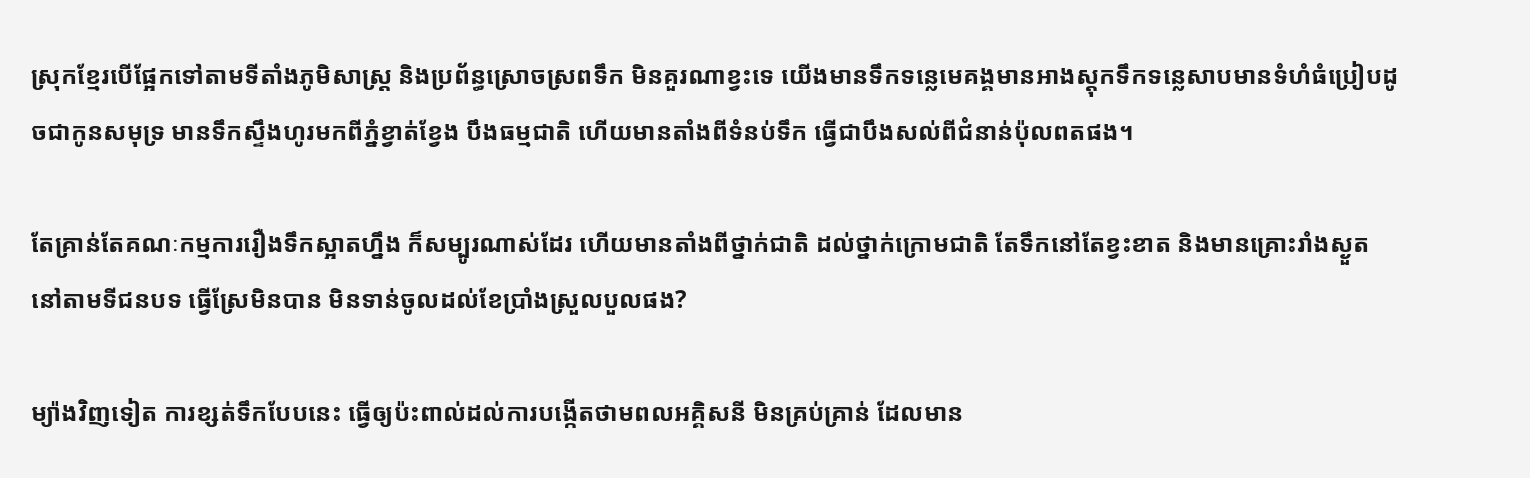ស្រុកខ្មែរបើផ្អែកទៅតាមទីតាំងភូមិសាស្ត្រ និងប្រព័ន្ធស្រោចស្រពទឹក មិនគួរណាខ្វះទេ យើងមានទឹកទន្លេមេគង្គមានអាងស្តុកទឹកទន្លេសាបមានទំហំធំប្រៀបដូចជាកូនសមុទ្រ មានទឹកស្ទឹងហូរមកពីភ្នំខ្វាត់ខ្វែង បឹងធម្មជាតិ ហើយមានតាំងពីទំនប់ទឹក ធ្វើជាបឹងសល់ពីជំនាន់ប៉ុលពតផង។

តែគ្រាន់តែគណៈកម្មការរឿងទឹកស្អាតហ្នឹង ក៏សម្បូរណាស់ដែរ ហើយមានតាំងពីថ្នាក់ជាតិ ដល់ថ្នាក់ក្រោមជាតិ តែទឹកនៅតែខ្វះខាត និងមានគ្រោះរាំងស្ងួត នៅតាមទីជនបទ ធ្វើស្រែមិនបាន មិនទាន់ចូលដល់ខែប្រាំងស្រួលបួលផង?

ម្យ៉ាងវិញទៀត ការខ្សត់ទឹកបែបនេះ ធ្វើឲ្យប៉ះពាល់ដល់ការបង្កើតថាមពលអគ្គិសនី មិនគ្រប់គ្រាន់ ដែលមាន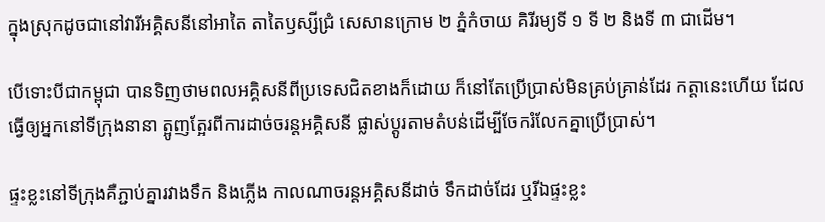ក្នុងស្រុកដូចជានៅវារីអគ្គិសនីនៅអាតៃ តាតៃឫស្សីជ្រំ សេសានក្រោម ២ ភ្នំកំចាយ គិរីរម្យទី ១ ទី ២ និងទី ៣ ជាដើម។

បើទោះបីជាកម្ពុជា បានទិញថាមពលអគ្គិសនីពីប្រទេសជិតខាងក៏ដោយ ក៏នៅតែប្រើប្រាស់មិនគ្រប់គ្រាន់ដែរ កត្តានេះហើយ ដែលធ្វើឲ្យអ្នកនៅទីក្រុងនានា ត្អូញត្អែរពីការដាច់ចរន្តអគ្គិសនី ផ្លាស់ប្តូរតាមតំបន់ដើម្បីចែករំលែកគ្នាប្រើប្រាស់។

ផ្ទះខ្លះនៅទីក្រុងគឺភ្ជាប់គ្នារវាងទឹក និងភ្លើង កាលណាចរន្តអគ្គិសនីដាច់ ទឹកដាច់ដែរ ឬរីឯផ្ទះខ្លះ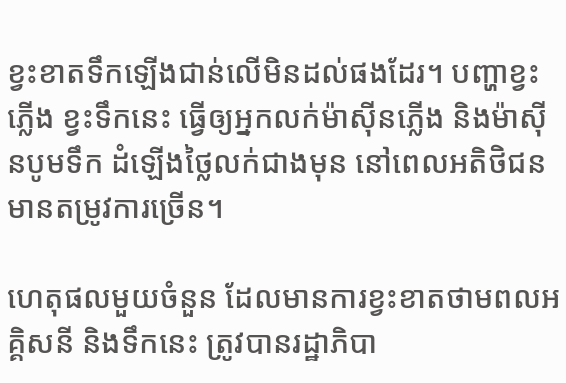ខ្វះខាតទឹកឡើងជាន់លើមិនដល់ផងដែរ។ បញ្ហាខ្វះភ្លើង ខ្វះទឹកនេះ ធ្វើឲ្យអ្នកលក់ម៉ាស៊ីនភ្លើង និងម៉ាស៊ីនបូមទឹក ដំឡើងថ្លៃលក់ជាងមុន នៅពេលអតិថិជនមានតម្រូវការច្រើន។

ហេតុផលមួយចំនួន ដែលមានការខ្វះខាតថាមពលអគ្គិសនី និងទឹកនេះ ត្រូវបានរដ្ឋាភិបា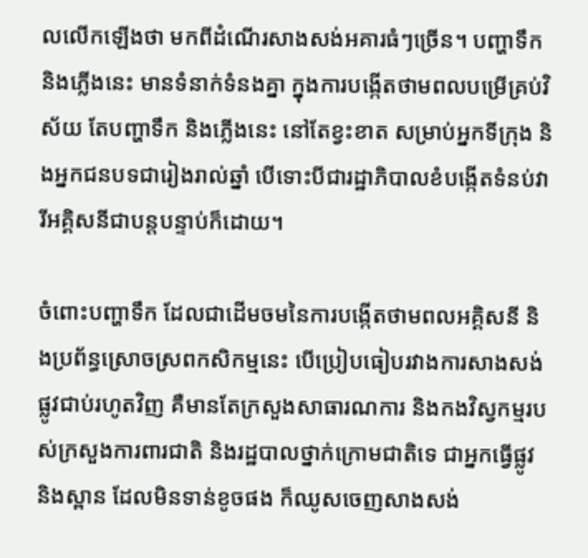លលើកឡើងថា មកពីដំណើរសាងសង់អគារធំៗច្រើន។ បញ្ហាទឹក និងភ្លើងនេះ មានទំនាក់ទំនងគ្នា ក្នុងការបង្កើតថាមពលបម្រើគ្រប់វិស័យ តែបញ្ហាទឹក និងភ្លើងនេះ នៅតែខ្វះខាត សម្រាប់អ្នកទីក្រុង និងអ្នកជនបទជារៀងរាល់ឆ្នាំ បើទោះបីជារដ្ឋាភិបាលខំបង្កើតទំនប់វារីអគ្គិសនីជាបន្តបន្ទាប់ក៏ដោយ។

ចំពោះបញ្ហាទឹក ដែលជាដើមចមនៃការបង្កើតថាមពលអគ្គិសនី និងប្រព័ន្ធស្រោចស្រពកសិកម្មនេះ បើប្រៀបធៀបរវាងការសាងសង់ផ្លូវជាប់រហូតវិញ គឺមានតែក្រសួងសាធារណការ និងកងវិស្វកម្មរបស់ក្រសួងការពារជាតិ និងរដ្ឋបាលថ្នាក់ក្រោមជាតិទេ ជាអ្នកធ្វើផ្លូវ និងស្ពាន ដែលមិនទាន់ខូចផង ក៏ឈូសចេញសាងសង់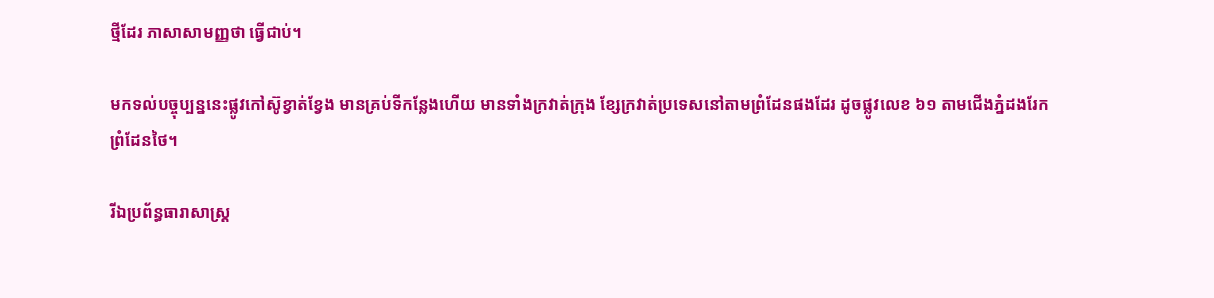ថ្មីដែរ ភាសាសាមញ្ញថា ធ្វើជាប់។

មកទល់បច្ចុប្បន្ននេះផ្លូវកៅស៊ូខ្វាត់ខ្វែង មានគ្រប់ទីកន្លែងហើយ មានទាំងក្រវាត់ក្រុង ខ្សែក្រវាត់ប្រទេសនៅតាមព្រំដែនផងដែរ ដូចផ្លូវលេខ ៦១ តាមជើងភ្នំដងរែកព្រំដែនថៃ។

រីឯប្រព័ន្ធធារាសាស្ត្រ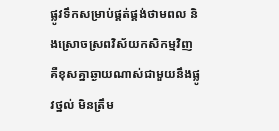ផ្លូវទឹកសម្រាប់ផ្គត់ផ្គង់ថាមពល និងស្រោចស្រពវិស័យកសិកម្មវិញ គឺខុសគ្នាឆ្ងាយណាស់ជាមួយនឹងផ្លូវថ្នល់ មិនត្រឹម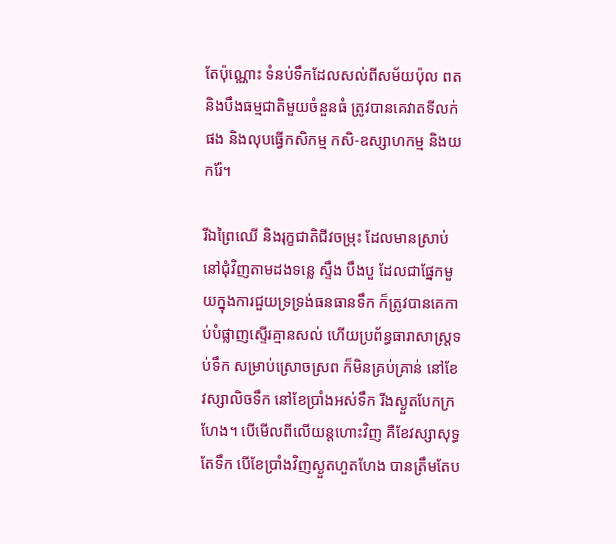តែប៉ុណ្ណោះ ទំនប់ទឹកដែលសល់ពីសម័យប៉ុល ពត និងបឹងធម្មជាតិមួយចំនួនធំ ត្រូវបានគេវាតទីលក់ផង និងលុបធ្វើកសិកម្ម កសិ-ឧស្សាហកម្ម និងយករ៉ែ។

រីឯព្រៃឈើ និងរុក្ខជាតិជីវចម្រុះ ដែលមានស្រាប់នៅជុំវិញតាមដងទន្លេ ស្ទឹង បឹងបួ ដែលជាផ្នែកមួយក្នុងការជួយទ្រទ្រង់ធនធានទឹក ក៏ត្រូវបានគេកាប់បំផ្លាញស្ទើរគ្មានសល់ ហើយប្រព័ន្ធធារាសាស្ត្រទប់ទឹក សម្រាប់ស្រោចស្រព ក៏មិនគ្រប់គ្រាន់ នៅខែវស្សាលិចទឹក នៅខែប្រាំងអស់ទឹក រីងស្ងួតបែកក្រហែង។ បើមើលពីលើយន្តហោះវិញ គឺខែវស្សាសុទ្ធតែទឹក បើខែប្រាំងវិញស្ងួតហួតហែង បានត្រឹមតែប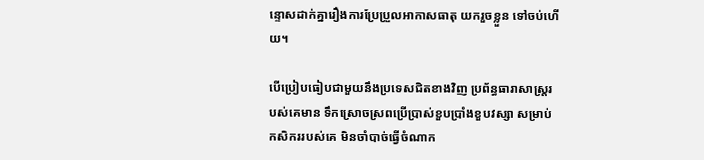ន្ទោសដាក់គ្នារឿងការប្រែប្រួលអាកាសធាតុ យករួចខ្លួន ទៅចប់ហើយ។

បើប្រៀបធៀបជាមួយនឹងប្រទេសជិតខាងវិញ ប្រព័ន្ធធារាសាស្រ្តរបស់គេមាន ទឹកស្រោចស្រពប្រើប្រាស់ខួបប្រាំងខួបវស្សា សម្រាប់កសិកររបស់គេ មិនចាំបាច់ធ្វើចំណាក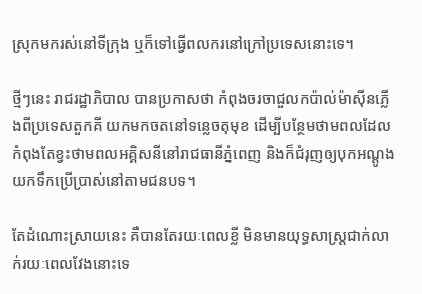ស្រុកមករស់នៅទីក្រុង ឬក៏ទៅធ្វើពលករនៅក្រៅប្រទេសនោះទេ។

ថ្មីៗនេះ រាជរដ្ឋាភិបាល បានប្រកាសថា កំពុងចរចាជួលកប៉ាល់ម៉ាស៊ីនភ្លើងពីប្រទេសតួកគី យកមកចតនៅទន្លេចតុមុខ ដើម្បីបន្ថែមថាមពលដែលកំពុងតែខ្វះថាមពលអគ្គិសនីនៅរាជធានីភ្នំពេញ និងក៏ជំរុញឲ្យបុកអណ្តូងយកទឹកប្រើប្រាស់នៅតាមជនបទ។

តែដំណោះស្រាយនេះ គឺបានតែរយៈពេលខ្លី មិនមានយុទ្ធសាស្រ្តជាក់លាក់រយៈពេលវែងនោះទេ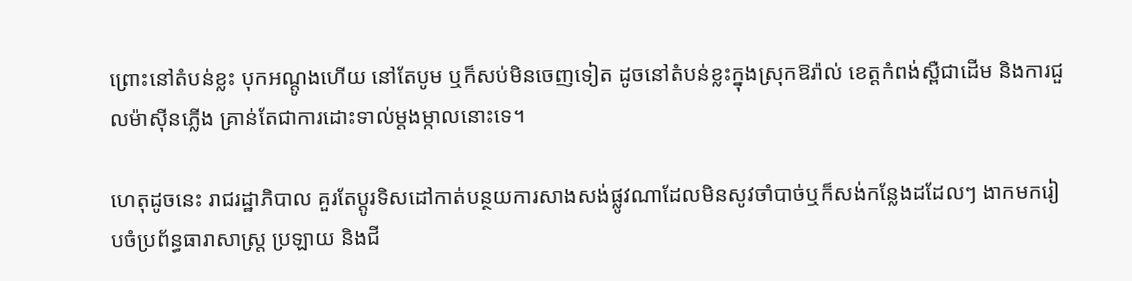ព្រោះនៅតំបន់ខ្លះ បុកអណ្តូងហើយ នៅតែបូម ឬក៏សប់មិនចេញទៀត ដូចនៅតំបន់ខ្លះក្នុងស្រុកឱរ៉ាល់ ខេត្តកំពង់ស្ពឺជាដើម និងការជួលម៉ាស៊ីនភ្លើង គ្រាន់តែជាការដោះទាល់ម្តងម្កាលនោះទេ។

ហេតុដូចនេះ រាជរដ្ឋាភិបាល គួរតែប្តូរទិសដៅកាត់បន្ថយការសាងសង់ផ្លូវណាដែលមិនសូវចាំបាច់ឬក៏សង់កន្លែងដដែលៗ ងាកមករៀបចំប្រព័ន្ធធារាសាស្ត្រ ប្រឡាយ និងជី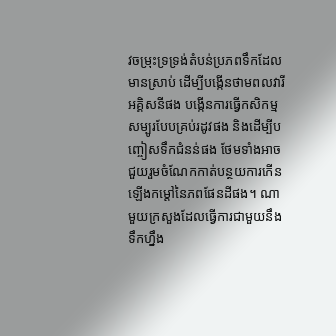វចម្រុះទ្រទ្រង់តំបន់ប្រភពទឹកដែលមានស្រាប់ ដើម្បីបង្កើនថាមពលវារីអគ្គិសនីផង បង្កើនការធ្វើកសិកម្មសម្បូរបែបគ្រប់រដូវផង និងដើម្បីបញ្ចៀសទឹកជំនន់ផង ថែមទាំងអាចជួយរួមចំណែកកាត់បន្ថយការកើនឡើងកម្តៅនៃភពផែនដីផង។ ណាមួយក្រសួងដែលធ្វើការជាមួយនឹងទឹកហ្នឹង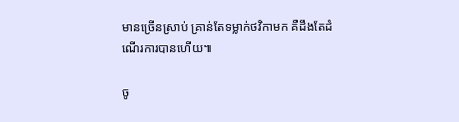មានច្រើនស្រាប់ គ្រាន់តែទម្លាក់ថវិកាមក គឺដឹងតែដំណើរការបានហើយ៕

ចូ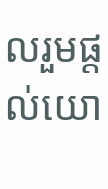លរួមផ្តល់យោ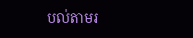បល់តាមរ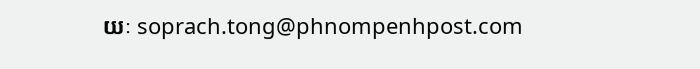យៈ soprach.tong@phnompenhpost.com